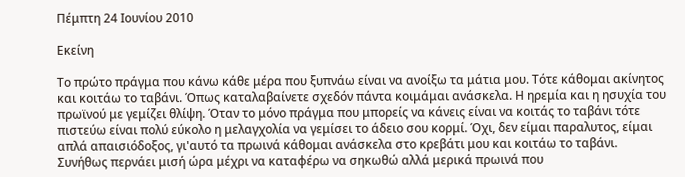Πέμπτη 24 Ιουνίου 2010

Εκείνη

Το πρώτο πράγμα που κάνω κάθε μέρα που ξυπνάω είναι να ανοίξω τα μάτια μου. Τότε κάθομαι ακίνητος και κοιτάω το ταβάνι. Όπως καταλαβαίνετε σχεδόν πάντα κοιμάμαι ανάσκελα. Η ηρεμία και η ησυχία του πρωϊνού με γεμίζει θλίψη. Όταν το μόνο πράγμα που μπορείς να κάνεις είναι να κοιτάς το ταβάνι τότε πιστεύω είναι πολύ εύκολο η μελαγχολία να γεμίσει το άδειο σου κορμί. Όχι, δεν είμαι παραλυτος, είμαι απλά απαισιόδοξος, γι'αυτό τα πρωινά κάθομαι ανάσκελα στο κρεβάτι μου και κοιτάω το ταβάνι. Συνήθως περνάει μισή ώρα μέχρι να καταφέρω να σηκωθώ αλλά μερικά πρωινά που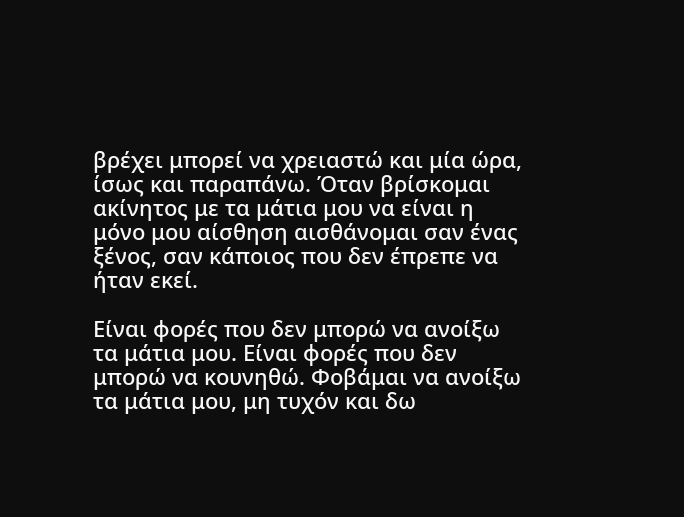βρέχει μπορεί να χρειαστώ και μία ώρα, ίσως και παραπάνω. Όταν βρίσκομαι ακίνητος με τα μάτια μου να είναι η μόνο μου αίσθηση αισθάνομαι σαν ένας ξένος, σαν κάποιος που δεν έπρεπε να ήταν εκεί.

Είναι φορές που δεν μπορώ να ανοίξω τα μάτια μου. Είναι φορές που δεν μπορώ να κουνηθώ. Φοβάμαι να ανοίξω τα μάτια μου, μη τυχόν και δω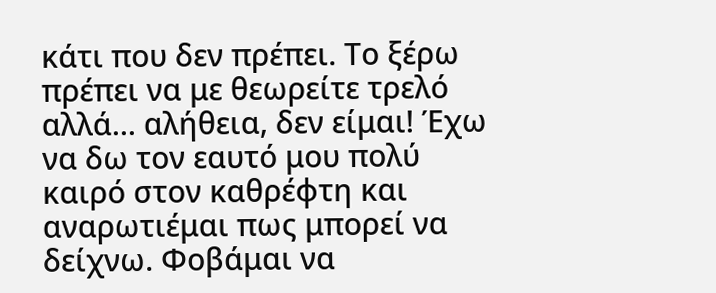κάτι που δεν πρέπει. Το ξέρω πρέπει να με θεωρείτε τρελό αλλά... αλήθεια, δεν είμαι! Έχω να δω τον εαυτό μου πολύ καιρό στον καθρέφτη και αναρωτιέμαι πως μπορεί να δείχνω. Φοβάμαι να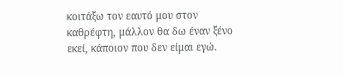κοιτάξω τον εαυτό μου στον καθρέφτη, μάλλον θα δω έναν ξένο εκεί, κάποιον που δεν είμαι εγώ.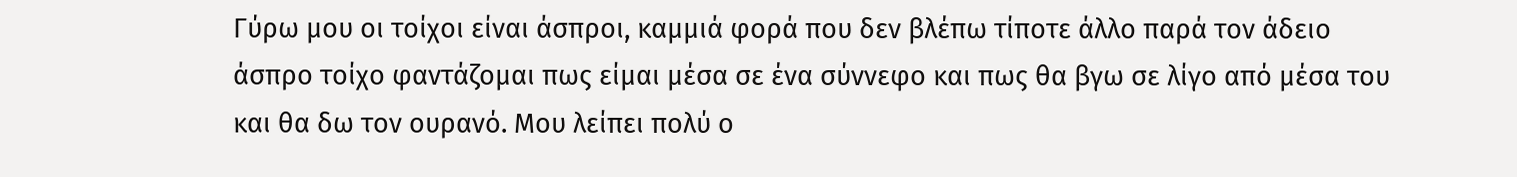Γύρω μου οι τοίχοι είναι άσπροι, καμμιά φορά που δεν βλέπω τίποτε άλλο παρά τον άδειο άσπρο τοίχο φαντάζομαι πως είμαι μέσα σε ένα σύννεφο και πως θα βγω σε λίγο από μέσα του και θα δω τον ουρανό. Μου λείπει πολύ ο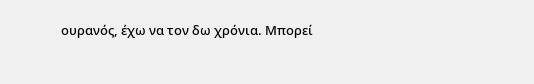ουρανός, έχω να τον δω χρόνια. Μπορεί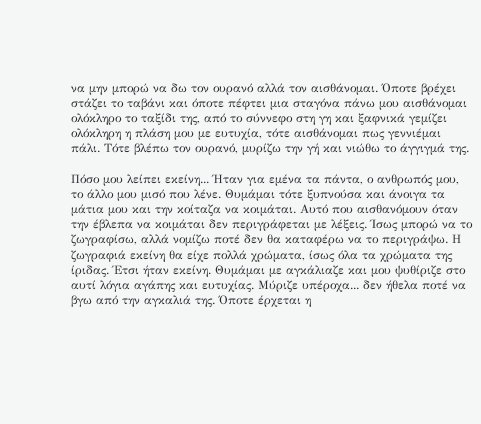να μην μπορώ να δω τον ουρανό αλλά τον αισθάνομαι. Όποτε βρέχει στάζει το ταβάνι και όποτε πέφτει μια σταγόνα πάνω μου αισθάνομαι ολόκληρο το ταξίδι της, από το σύννεφο στη γη και ξαφνικά γεμίζει ολόκληρη η πλάση μου με ευτυχία, τότε αισθάνομαι πως γεννιέμαι πάλι. Τότε βλέπω τον ουρανό, μυρίζω την γή και νιώθω το άγγιγμά της.

Πόσο μου λείπει εκείνη... Ήταν για εμένα τα πάντα, ο ανθρωπός μου, το άλλο μου μισό που λένε. Θυμάμαι τότε ξυπνούσα και άνοιγα τα μάτια μου και την κοίταζα να κοιμάται. Αυτό που αισθανόμουν όταν την έβλεπα να κοιμάται δεν περιγράφεται με λέξεις. Ίσως μπορώ να το ζωγραφίσω, αλλά νομίζω ποτέ δεν θα καταφέρω να το περιγράψω. Η ζωγραφιά εκείνη θα είχε πολλά χρώματα, ίσως όλα τα χρώματα της ίριδας. Έτσι ήταν εκείνη. Θυμάμαι με αγκάλιαζε και μου ψυθίριζε στο αυτί λόγια αγάπης και ευτυχίας. Μύριζε υπέροχα... δεν ήθελα ποτέ να βγω από την αγκαλιά της. Όποτε έρχεται η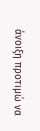άνοιξη προτιμώ να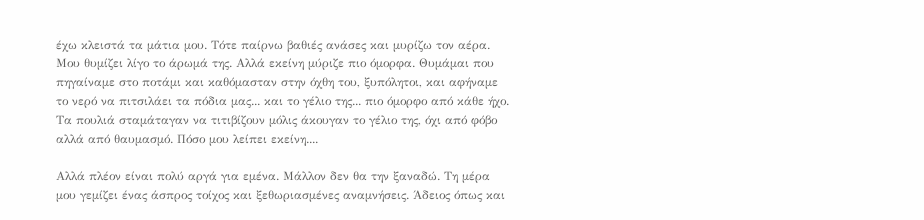έχω κλειστά τα μάτια μου. Τότε παίρνω βαθιές ανάσες και μυρίζω τον αέρα. Μου θυμίζει λίγο το άρωμά της. Αλλά εκείνη μύριζε πιο όμορφα. Θυμάμαι που πηγαίναμε στο ποτάμι και καθόμασταν στην όχθη του, ξυπόλητοι, και αφήναμε το νερό να πιτσιλάει τα πόδια μας... και το γέλιο της... πιο όμορφο από κάθε ήχο. Τα πουλιά σταμάταγαν να τιτιβίζουν μόλις άκουγαν το γέλιο της, όχι από φόβο αλλά από θαυμασμό. Πόσο μου λείπει εκείνη....

Αλλά πλέον είναι πολύ αργά για εμένα. Μάλλον δεν θα την ξαναδώ. Τη μέρα μου γεμίζει ένας άσπρος τοίχος και ξεθωριασμένες αναμνήσεις. Άδειος όπως και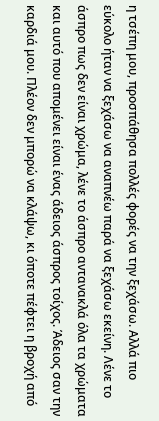η τσέπη μου, προσπάθησα πολλές φορές να την ξεχάσω. Αλλά πιο εύκολο ήταν να ξεχάσω να αναπνέω παρά να ξεχάσω εκείνη. Λένε το άσπρο πως δεν είναι χρώμα, λένε το άσπρο αντανακλά όλα τα χρώματα και αυτό που απομένει είναι ένας άδειος άσπρος τοίχος. Άδειος σαν την καρδιά μου. Πλέον δεν μπορώ να κλάψω, κι όποτε πέφτει η βροχή από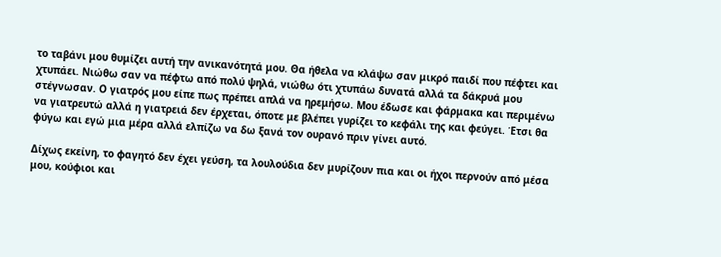το ταβάνι μου θυμίζει αυτή την ανικανότητά μου. Θα ήθελα να κλάψω σαν μικρό παιδί που πέφτει και χτυπάει. Νιώθω σαν να πέφτω από πολύ ψηλά, νιώθω ότι χτυπάω δυνατά αλλά τα δάκρυά μου στέγνωσαν. Ο γιατρός μου είπε πως πρέπει απλά να ηρεμήσω. Μου έδωσε και φάρμακα και περιμένω να γιατρευτώ αλλά η γιατρειά δεν έρχεται, όποτε με βλέπει γυρίζει το κεφάλι της και φεύγει. Έτσι θα φύγω και εγώ μια μέρα αλλά ελπίζω να δω ξανά τον ουρανό πριν γίνει αυτό.

Δίχως εκείνη, το φαγητό δεν έχει γεύση, τα λουλούδια δεν μυρίζουν πια και οι ήχοι περνούν από μέσα μου, κούφιοι και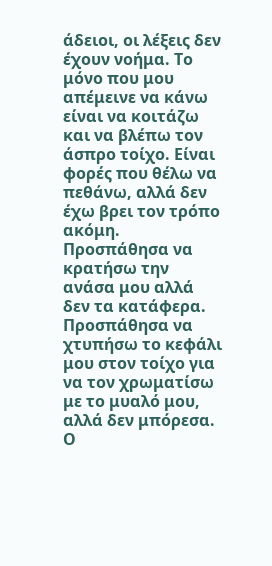άδειοι, οι λέξεις δεν έχουν νοήμα. Το μόνο που μου απέμεινε να κάνω είναι να κοιτάζω και να βλέπω τον άσπρο τοίχο. Είναι φορές που θέλω να πεθάνω, αλλά δεν έχω βρει τον τρόπο ακόμη. Προσπάθησα να κρατήσω την ανάσα μου αλλά δεν τα κατάφερα. Προσπάθησα να χτυπήσω το κεφάλι μου στον τοίχο για να τον χρωματίσω με το μυαλό μου, αλλά δεν μπόρεσα. Ο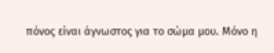πόνος είναι άγνωστος για το σώμα μου. Μόνο η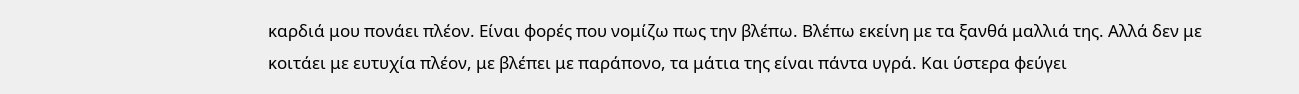καρδιά μου πονάει πλέον. Είναι φορές που νομίζω πως την βλέπω. Βλέπω εκείνη με τα ξανθά μαλλιά της. Αλλά δεν με κοιτάει με ευτυχία πλέον, με βλέπει με παράπονο, τα μάτια της είναι πάντα υγρά. Και ύστερα φεύγει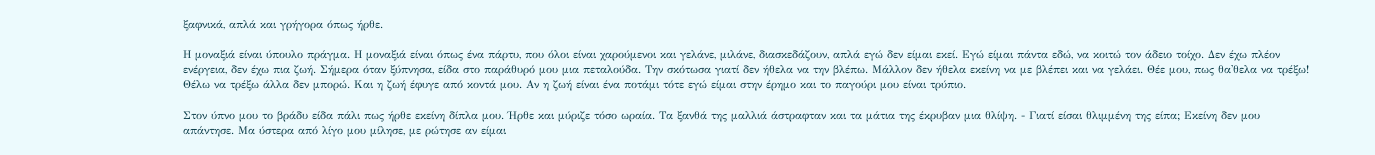ξαφνικά, απλά και γρήγορα όπως ήρθε.

Η μοναξιά είναι ύπουλο πράγμα. Η μοναξιά είναι όπως ένα πάρτυ, που όλοι είναι χαρούμενοι και γελάνε, μιλάνε, διασκεδάζουν, απλά εγώ δεν είμαι εκεί. Εγώ είμαι πάντα εδώ, να κοιτώ τον άδειο τοίχο. Δεν έχω πλέον ενέργεια, δεν έχω πια ζωή. Σήμερα όταν ξύπνησα, είδα στο παράθυρό μου μια πεταλούδα. Την σκότωσα γιατί δεν ήθελα να την βλέπω. Μάλλον δεν ήθελα εκείνη να με βλέπει και να γελάει. Θέε μου, πως θα'θελα να τρέξω! Θέλω να τρέξω άλλα δεν μπορώ. Και η ζωή έφυγε από κοντά μου. Αν η ζωή είναι ένα ποτάμι τότε εγώ είμαι στην έρημο και το παγούρι μου είναι τρύπιο.

Στον ύπνο μου το βράδυ είδα πάλι πως ήρθε εκείνη δίπλα μου. Ήρθε και μύριζε τόσο ωραία. Τα ξανθά της μαλλιά άστραφταν και τα μάτια της έκρυβαν μια θλίψη. - Γιατί είσαι θλιμμένη της είπα; Εκείνη δεν μου απάντησε. Μα ύστερα από λίγο μου μίλησε, με ρώτησε αν είμαι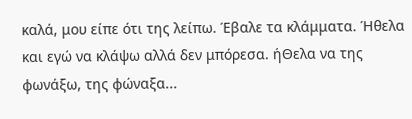καλά, μου είπε ότι της λείπω. Έβαλε τα κλάμματα. Ήθελα και εγώ να κλάψω αλλά δεν μπόρεσα. ήΘελα να της φωνάξω, της φώναξα...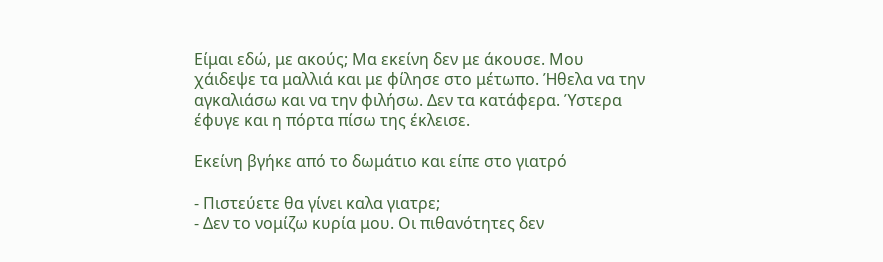Είμαι εδώ, με ακούς; Μα εκείνη δεν με άκουσε. Μου χάιδεψε τα μαλλιά και με φίλησε στο μέτωπο. Ήθελα να την αγκαλιάσω και να την φιλήσω. Δεν τα κατάφερα. Ύστερα έφυγε και η πόρτα πίσω της έκλεισε.

Εκείνη βγήκε από το δωμάτιο και είπε στο γιατρό

- Πιστεύετε θα γίνει καλα γιατρε;
- Δεν το νομίζω κυρία μου. Οι πιθανότητες δεν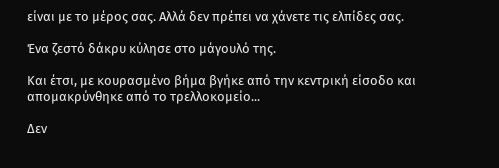είναι με το μέρος σας. Αλλά δεν πρέπει να χάνετε τις ελπίδες σας.

Ένα ζεστό δάκρυ κύλησε στο μάγουλό της.

Και έτσι, με κουρασμένο βήμα βγήκε από την κεντρική είσοδο και απομακρύνθηκε από το τρελλοκομείο...

Δεν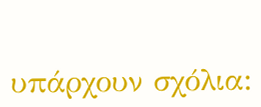υπάρχουν σχόλια: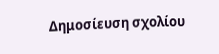Δημοσίευση σχολίου